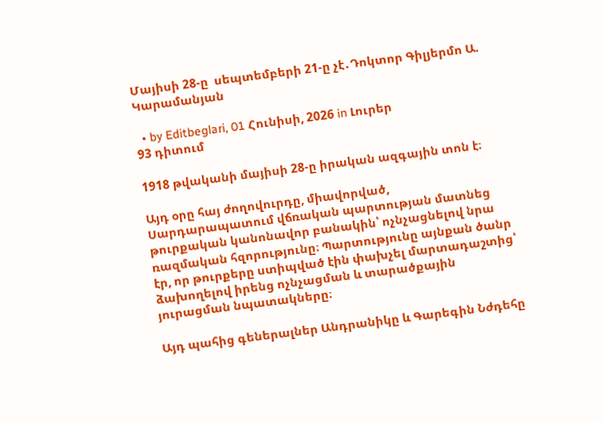Մայիսի 28-ը  սեպտեմբերի 21-ը չէ․Դոկտոր Գիլյերմո Ա. Կարամանյան

  • by Editbeglari, 01 Հունիսի, 2026 in Լուրեր
93 դիտում

1918 թվականի մայիսի 28-ը իրական ազգային տոն է։

Այդ օրը հայ ժողովուրդը, միավորված, Սարդարապատում վճռական պարտության մատնեց թուրքական կանոնավոր բանակին՝ ոչնչացնելով նրա ռազմական հզորությունը։ Պարտությունը այնքան ծանր էր, որ թուրքերը ստիպված էին փախչել մարտադաշտից՝ ձախողելով իրենց ոչնչացման և տարածքային յուրացման նպատակները։

Այդ պահից գեներալներ Անդրանիկը և Գարեգին Նժդեհը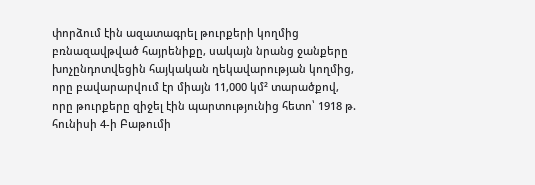փորձում էին ազատագրել թուրքերի կողմից բռնազավթված հայրենիքը, սակայն նրանց ջանքերը խոչընդոտվեցին հայկական ղեկավարության կողմից, որը բավարարվում էր միայն 11,000 կմ² տարածքով, որը թուրքերը զիջել էին պարտությունից հետո՝ 1918 թ. հունիսի 4-ի Բաթումի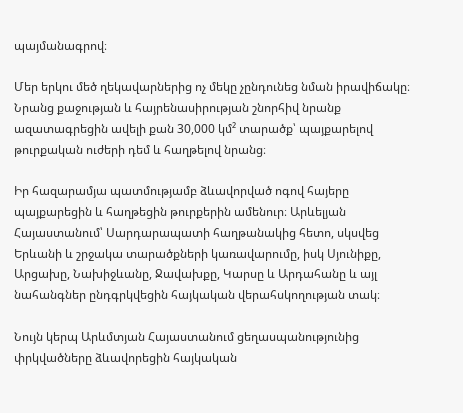պայմանագրով։

Մեր երկու մեծ ղեկավարներից ոչ մեկը չընդունեց նման իրավիճակը։ Նրանց քաջության և հայրենասիրության շնորհիվ նրանք ազատագրեցին ավելի քան 30,000 կմ² տարածք՝ պայքարելով թուրքական ուժերի դեմ և հաղթելով նրանց։

Իր հազարամյա պատմությամբ ձևավորված ոգով հայերը պայքարեցին և հաղթեցին թուրքերին ամենուր։ Արևելյան Հայաստանում՝ Սարդարապատի հաղթանակից հետո, սկսվեց Երևանի և շրջակա տարածքների կառավարումը, իսկ Սյունիքը, Արցախը, Նախիջևանը, Ջավախքը, Կարսը և Արդահանը և այլ նահանգներ ընդգրկվեցին հայկական վերահսկողության տակ։

Նույն կերպ Արևմտյան Հայաստանում ցեղասպանությունից փրկվածները ձևավորեցին հայկական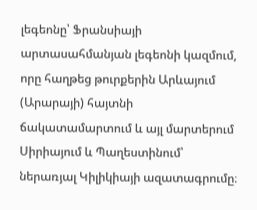լեգեոնը՝ Ֆրանսիայի արտասահմանյան լեգեոնի կազմում, որը հաղթեց թուրքերին Արևայում (Արարայի) հայտնի ճակատամարտում և այլ մարտերում Սիրիայում և Պաղեստինում՝ ներառյալ Կիլիկիայի ազատագրումը։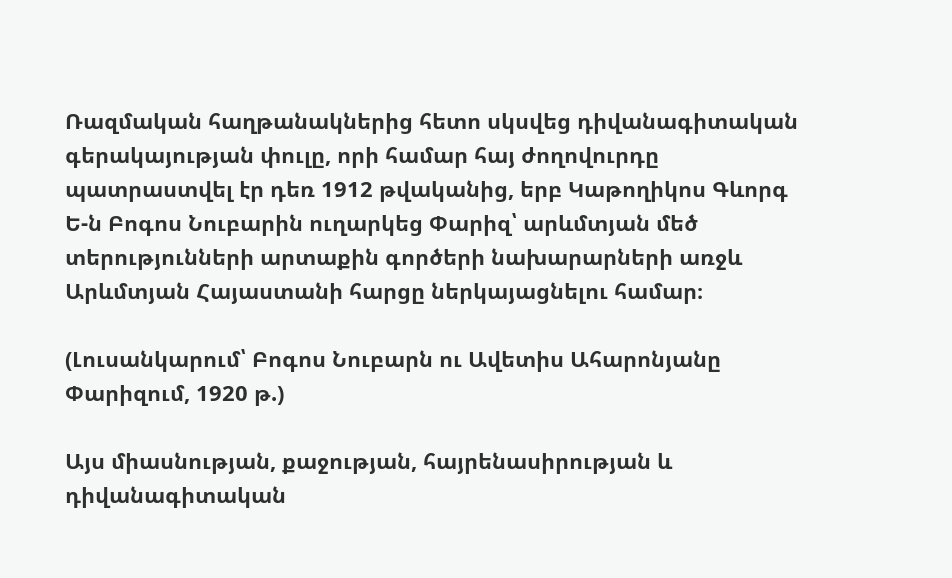Ռազմական հաղթանակներից հետո սկսվեց դիվանագիտական գերակայության փուլը, որի համար հայ ժողովուրդը պատրաստվել էր դեռ 1912 թվականից, երբ Կաթողիկոս Գևորգ Ե-ն Բոգոս Նուբարին ուղարկեց Փարիզ՝ արևմտյան մեծ տերությունների արտաքին գործերի նախարարների առջև Արևմտյան Հայաստանի հարցը ներկայացնելու համար։

(Լուսանկարում՝ Բոգոս Նուբարն ու Ավետիս Ահարոնյանը Փարիզում, 1920 թ.)

Այս միասնության, քաջության, հայրենասիրության և դիվանագիտական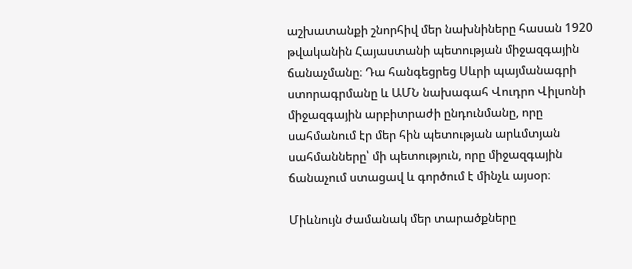աշխատանքի շնորհիվ մեր նախնիները հասան 1920 թվականին Հայաստանի պետության միջազգային ճանաչմանը։ Դա հանգեցրեց Սևրի պայմանագրի ստորագրմանը և ԱՄՆ նախագահ Վուդրո Վիլսոնի միջազգային արբիտրաժի ընդունմանը, որը սահմանում էր մեր հին պետության արևմտյան սահմանները՝ մի պետություն, որը միջազգային ճանաչում ստացավ և գործում է մինչև այսօր։

Միևնույն ժամանակ մեր տարածքները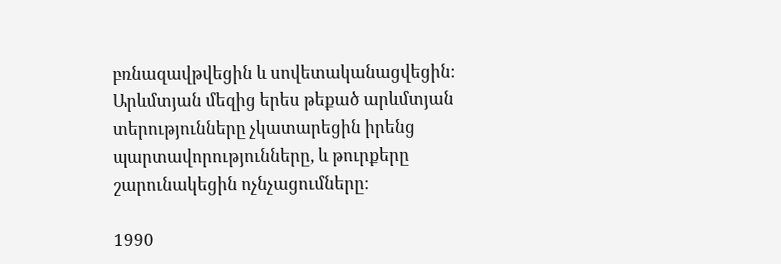բռնազավթվեցին և սովետականացվեցին։ Արևմտյան մեզից երես թեքած արևմտյան տերությունները չկատարեցին իրենց պարտավորությունները, և թուրքերը շարունակեցին ոչնչացումները։

1990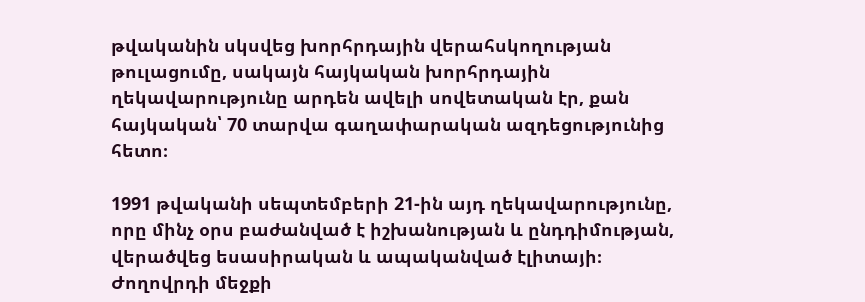թվականին սկսվեց խորհրդային վերահսկողության թուլացումը, սակայն հայկական խորհրդային ղեկավարությունը արդեն ավելի սովետական էր, քան հայկական՝ 70 տարվա գաղափարական ազդեցությունից հետո։

1991 թվականի սեպտեմբերի 21-ին այդ ղեկավարությունը, որը մինչ օրս բաժանված է իշխանության և ընդդիմության, վերածվեց եսասիրական և ապականված էլիտայի։ Ժողովրդի մեջքի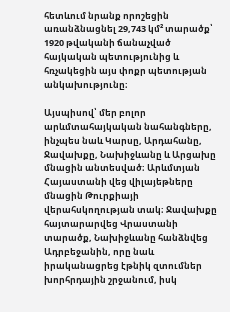հետևում նրանք որոշեցին առանձնացնել 29,743 կմ² տարածք՝ 1920 թվականի ճանաչված հայկական պետությունից և հռչակեցին այս փոքր պետության անկախությունը։

Այսպիսով՝ մեր բոլոր արևմտահայկական նահանգները, ինչպես նաև Կարսը, Արդահանը, Ջավախքը, Նախիջևանը և Արցախը մնացին անտեսված։ Արևմտյան Հայաստանի վեց վիլայեթները մնացին Թուրքիայի վերահսկողության տակ։ Ջավախքը հայտարարվեց Վրաստանի տարածք, Նախիջևանը հանձնվեց Ադրբեջանին, որը նաև իրականացրեց էթնիկ զտումներ խորհրդային շրջանում, իսկ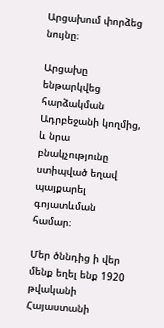Արցախում փորձեց նույնը։

Արցախը ենթարկվեց հարձակման Ադրբեջանի կողմից, և նրա բնակչությունը ստիպված եղավ պայքարել գոյատևման համար։

Մեր ծննդից ի վեր մենք եղել ենք 1920 թվականի Հայաստանի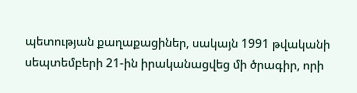պետության քաղաքացիներ, սակայն 1991 թվականի սեպտեմբերի 21-ին իրականացվեց մի ծրագիր, որի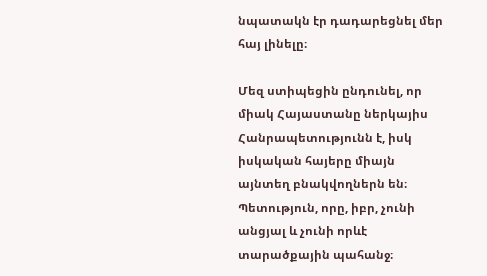նպատակն էր դադարեցնել մեր հայ լինելը։

Մեզ ստիպեցին ընդունել, որ միակ Հայաստանը ներկայիս Հանրապետությունն է, իսկ իսկական հայերը միայն այնտեղ բնակվողներն են։ Պետություն, որը, իբր, չունի անցյալ և չունի որևէ տարածքային պահանջ։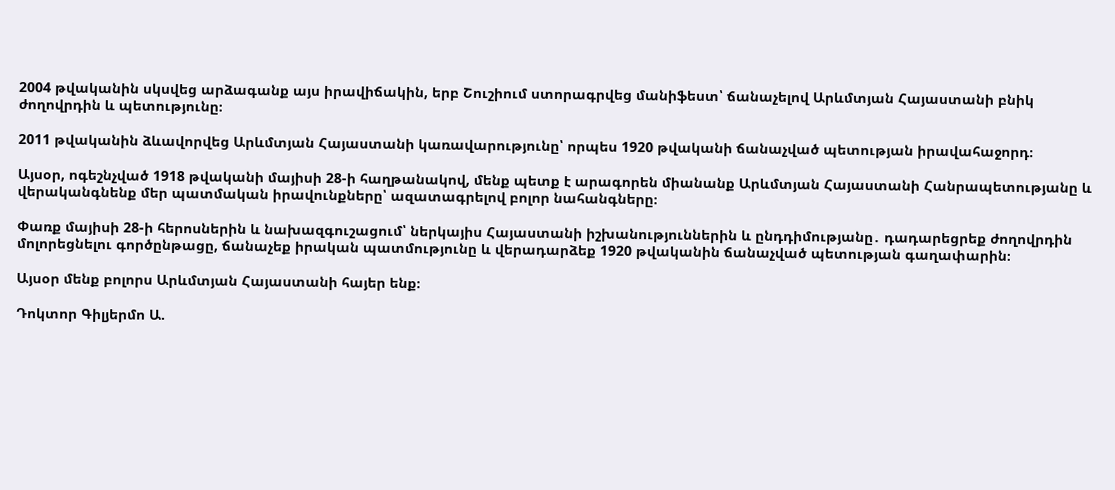2004 թվականին սկսվեց արձագանք այս իրավիճակին, երբ Շուշիում ստորագրվեց մանիֆեստ՝ ճանաչելով Արևմտյան Հայաստանի բնիկ ժողովրդին և պետությունը։

2011 թվականին ձևավորվեց Արևմտյան Հայաստանի կառավարությունը՝ որպես 1920 թվականի ճանաչված պետության իրավահաջորդ։

Այսօր, ոգեշնչված 1918 թվականի մայիսի 28-ի հաղթանակով, մենք պետք է արագորեն միանանք Արևմտյան Հայաստանի Հանրապետությանը և վերականգնենք մեր պատմական իրավունքները՝ ազատագրելով բոլոր նահանգները։

Փառք մայիսի 28-ի հերոսներին և նախազգուշացում՝ ներկայիս Հայաստանի իշխանություններին և ընդդիմությանը․ դադարեցրեք ժողովրդին մոլորեցնելու գործընթացը, ճանաչեք իրական պատմությունը և վերադարձեք 1920 թվականին ճանաչված պետության գաղափարին։

Այսօր մենք բոլորս Արևմտյան Հայաստանի հայեր ենք։

Դոկտոր Գիլյերմո Ա.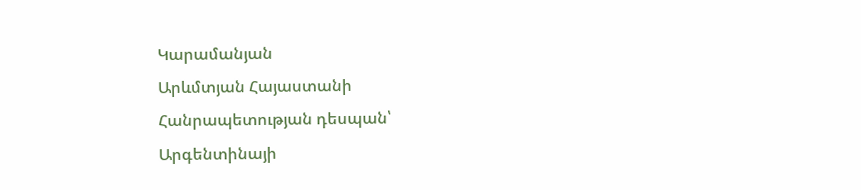Կարամանյան
Արևմտյան Հայաստանի Հանրապետության դեսպան՝ Արգենտինայի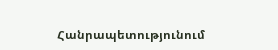Հանրապետությունում